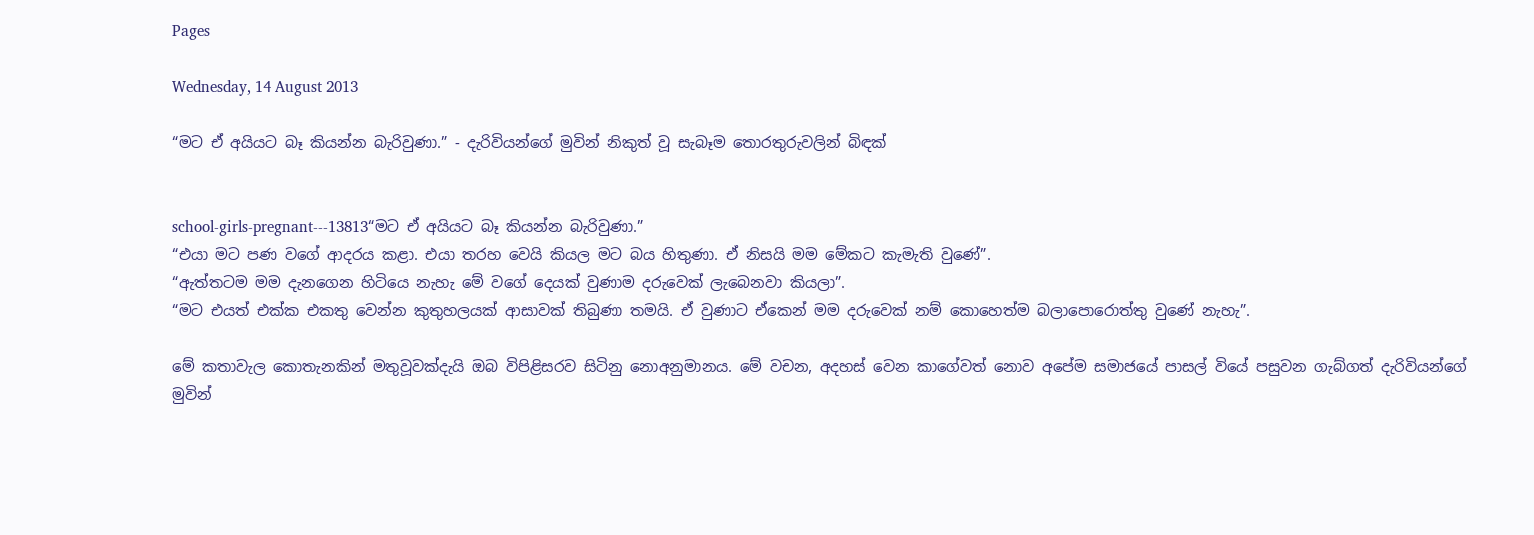Pages

Wednesday, 14 August 2013

“මට ඒ අයියට බෑ කියන්න බැරිවුණා.” - දැරිවියන්ගේ මුවින් නිකුත් වූ සැබෑම තොරතුරුවලින් බිඳක්


school-girls-pregnant---13813“මට ඒ අයියට බෑ කියන්න බැරිවුණා.”
“එයා මට පණ වගේ ආදරය කළා. එයා තරහ වෙයි කියල මට බය හිතුණා. ඒ නිසයි මම මේකට කැමැති වුණේ”.
“ඇත්තටම මම දැනගෙන හිටියෙ නැහැ මේ වගේ දෙයක් වුණාම දරුවෙක් ලැබෙනවා කියලා”.
“මට එයත් එක්ක එකතු වෙන්න කුතුහලයක් ආසාවක් තිබුණා තමයි. ඒ වුණාට ඒකෙන් මම දරුවෙක් නම් කොහෙත්ම බලා‍පොරොත්තු වුණේ නැහැ”.

මේ කතාවැල කොතැනකින් මතුවූවක්දැයි ඔබ විපිළිසරව සිටිනු නොඅනුමානය. මේ වචන, අදහස් වෙන කාගේවත් නොව අපේම සමාජයේ පාසල් වියේ පසුවන ගැබ්ගත් දැරිවියන්ගේ මුවින්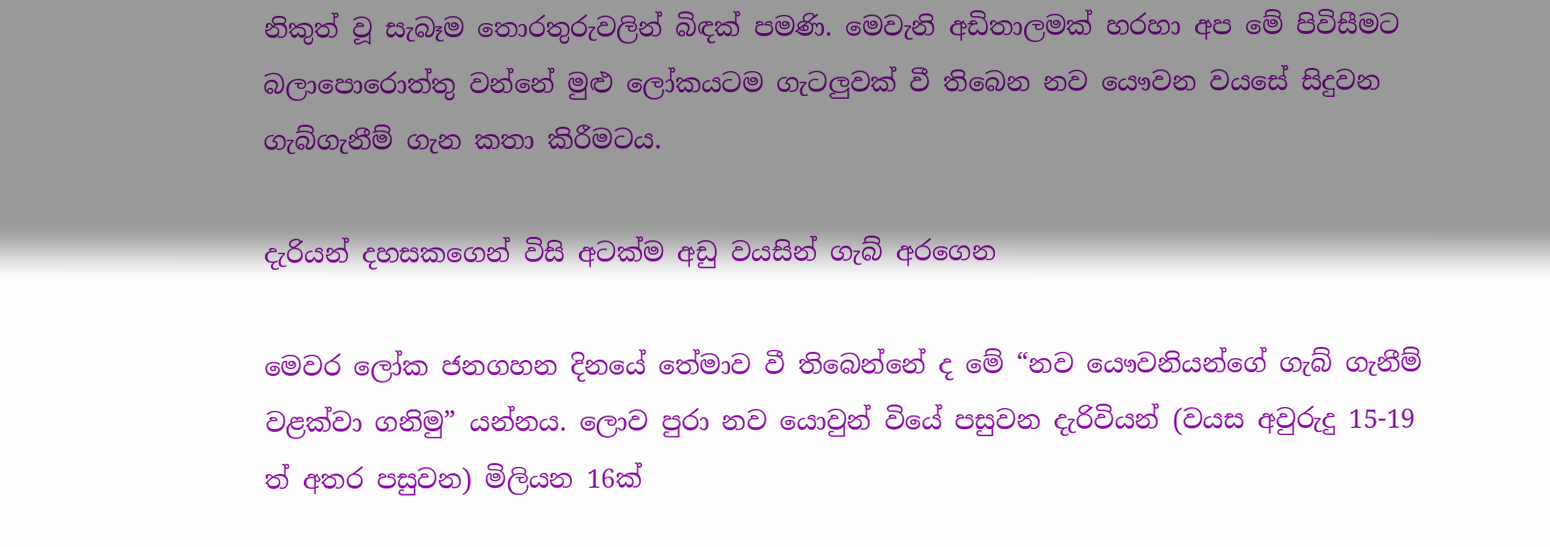නිකුත් වූ සැබෑම තොරතුරුවලින් බිඳක් පමණි. මෙවැනි අඩිතාලමක් හරහා අප මේ පිවිසීමට බලා‍පොරොත්තු වන්නේ මුළු ලෝකයටම ගැටලුවක් වී තිබෙන නව යෞවන වයසේ සිදුවන ගැබ්ගැනීම් ගැන කතා කිරීමටය.

දැරියන් දහසකගෙන් විසි අටක්ම අඩු වයසින් ගැබ් අරගෙන

මෙවර ලෝක ජනගහන දිනයේ තේමාව වී තිබෙන්නේ ද මේ “නව යෞවනියන්ගේ ගැබ් ගැනීම් වළක්වා ගනිමු” යන්නය. ලොව පුරා නව යොවුන් වියේ පසුවන දැරිවියන් (වයස අවුරුදු 15-19 ත් අතර පසුවන) මිලියන 16ක්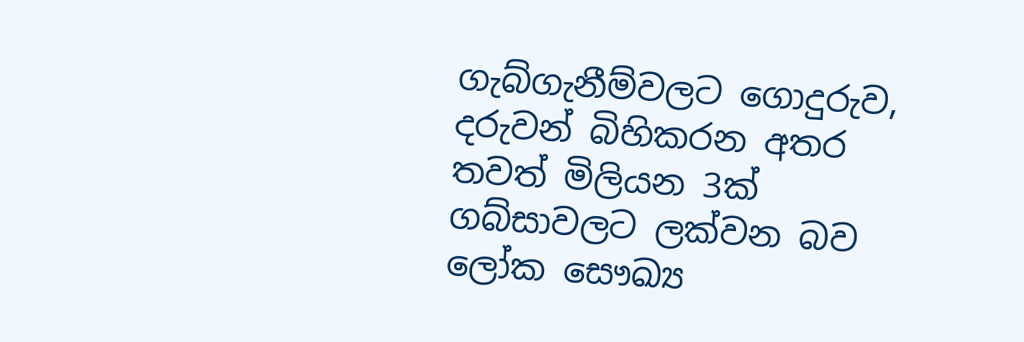ගැබ්ගැනීම්වලට ගොදුරුව, දරුවන් බිහිකරන අතර තවත් මිලියන 3ක් ගබ්සාවලට ලක්වන බව ලෝක සෞඛ්‍ය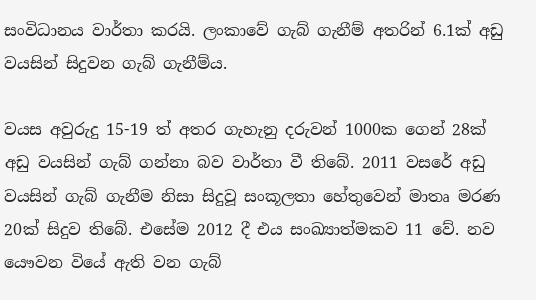සංවිධානය වාර්තා කරයි. ලංකාවේ ගැබ් ගැනීම් අතරින් 6.1ක් අඩු වයසින් සිදුවන ගැබ් ගැනීම්ය.

වයස අවුරුදු 15-19 ත් අතර ගැහැනු දරුවන් 1000ක ගෙන් 28ක් අඩු වයසින් ගැබ් ගන්නා බව වාර්තා වී තිබේ. 2011 වසරේ අඩු වයසින් ගැබ් ගැනීම නිසා සිදුවූ සංකූලතා හේතුවෙන් මාතෘ මරණ 20ක් සිදුව තිබේ. එසේම 2012 දී එය සංඛ්‍යාත්මකව 11 වේ. නව යෞවන වියේ ඇති වන ගැබ්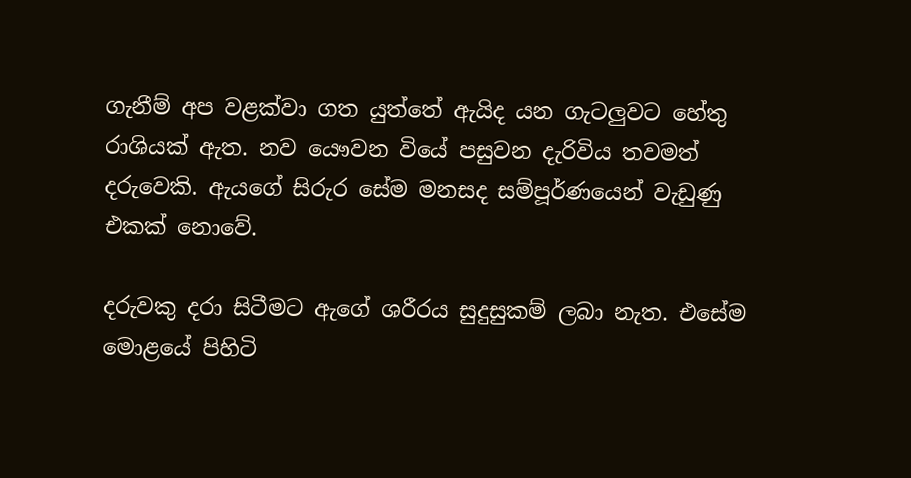ගැනීම් අප වළක්වා ගත යුත්තේ ඇයිද යන ගැටලුවට හේතු රාශියක් ඇත. නව යෞවන වියේ පසුවන දැරිවිය තවමත් දරුවෙකි. ඇයගේ සිරුර සේම මනසද සම්පූර්ණයෙන් වැඩුණු එකක් නොවේ.

දරුවකු දරා සිටීමට ඇගේ ශරීරය සුදුසුකම් ලබා නැත. එසේම මොළයේ පිහිටි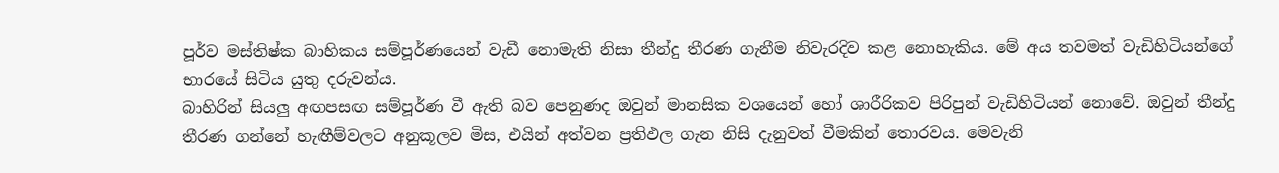පූර්ව මස්තිෂ්ක බාහිකය සම්පූර්ණයෙන් වැඩී නොමැති නිසා තීන්දු තීරණ ගැනීම නිවැරදිව කළ නොහැකිය. මේ අය තවමත් වැඩිහිටියන්ගේ භාරයේ සිටිය යුතු දරුවන්ය.
බාහිරින් සියලු අඟපසඟ සම්පූර්ණ වී ඇති බව පෙනුණද ඔවුන් මානසික වශයෙන් හෝ ශාරීරිකව පිරිපුන් වැඩිහිටියන් නොවේ. ඔවුන් තීන්දු තීරණ ගන්නේ හැඟීම්වලට අනුකූලව මිස, එයින් අත්වන ප්‍රතිඵල ගැන නිසි දැනුවත් වීමකින් තොරවය. මෙවැනි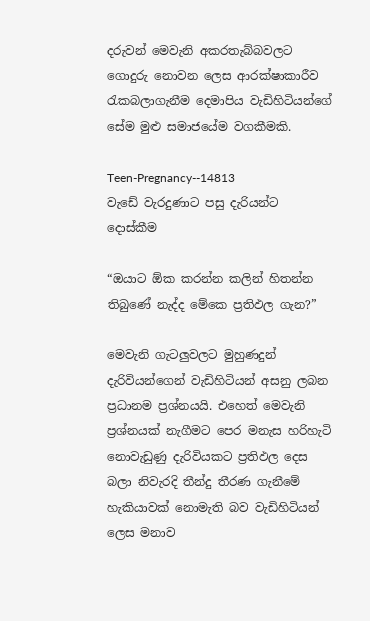දරුවන් මෙවැනි අකරතැබ්බවලට ගොදුරු නොවන ලෙස ආරක්ෂාකාරීව රැකබලාගැනීම දෙමාපිය වැඩිහිටියන්ගේ සේම මුළු සමාජයේම වගකීමකි.

Teen-Pregnancy--14813
වැඩේ වැරදුණාට පසු දැරියන්ට දොස්කීම

“ඔයාට ඕක කරන්න කලින් හිතන්න තිබුණේ නැද්ද මේකෙ ප්‍රතිඵල ගැන?”

මෙවැනි ගැටලුවලට මුහුණදුන් දැරිවියන්ගෙන් වැඩිහිටියන් අසනු ලබන ප්‍රධානම ප්‍රශ්නයයි. එහෙත් මෙවැනි ප්‍රශ්නයක් නැගීමට පෙර මනැස හරිහැටි නොවැඩුණු දැරිවියකට ප්‍රතිඵල දෙස බලා නිවැරදි තීන්දු තීරණ ගැනීමේ හැකියාවක් නොමැති බව වැඩිහිටියන් ලෙස මනාව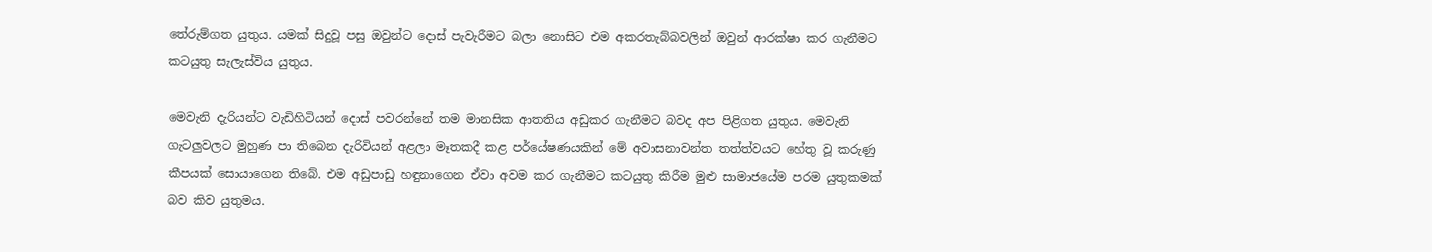තේරුම්ගත යුතුය. යමක් සිදුවූ පසු ඔවුන්ට දොස් පැවැරීමට බලා නොසිට එම අකරතැබ්බවලින් ඔවුන් ආරක්ෂා කර ගැනීමට කටයුතු සැලැස්විය යුතුය.

මෙවැනි දැරියන්ට වැඩිහිටියන් දොස් පවරන්නේ තම මානසික ආතතිය අඩුකර ගැනීමට බවද අප පිළිගත යුතුය. මෙවැනි ගැටලුවලට මුහුණ පා තිබෙන දැරිවියන් අළලා මෑතකදී කළ පර්යේෂණයකින් මේ අවාසනාවන්ත තත්ත්වයට හේතු වූ කරුණු කීපයක් සොයාගෙන තිබේ. එම අඩුපාඩු හඳුනාගෙන ඒවා අවම කර ගැනීමට කටයුතු කිරීම මුළු සාමාජයේම පරම යුතුකමක් බව කිව යුතුමය.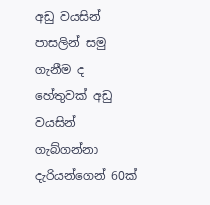අඩු වයසින් පාසලින් සමු ගැනීම ද හේතුවක් අඩු වයසින් ගැබ්ගන්නා දැරියන්ගෙන් 60ක්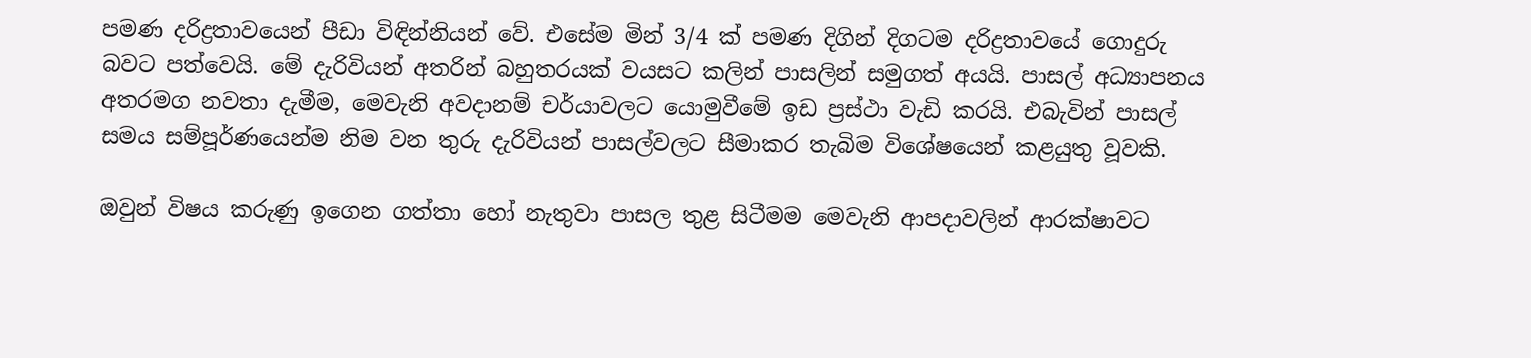පමණ දරිද්‍රතාවයෙන් පීඩා විඳින්නියන් වේ. එසේම මින් 3/4 ක් පමණ දිගින් දිගටම දරිද්‍රතාවයේ ගොදුරු බවට පත්වෙයි. මේ දැරිවියන් අතරින් බහුතරයක් වයසට කලින් පාසලින් සමුගත් අයයි. පාසල් අධ්‍යාපනය අතරමග නවතා දැමීම, මෙවැනි අවදානම් චර්යාවලට යොමුවීමේ ඉඩ ප්‍රස්ථා වැඩි කරයි. එබැවින් පාසල් සමය සම්පූර්ණයෙන්ම නිම වන තුරු දැරිවියන් පාසල්වලට සීමාකර තැබිම විශේෂයෙන් කළයුතු වූවකි.

ඔවුන් විෂය කරුණු ඉගෙන ගත්තා හෝ නැතුවා පාසල තුළ සිටීමම මෙවැනි ආපදාවලින් ආරක්ෂාවට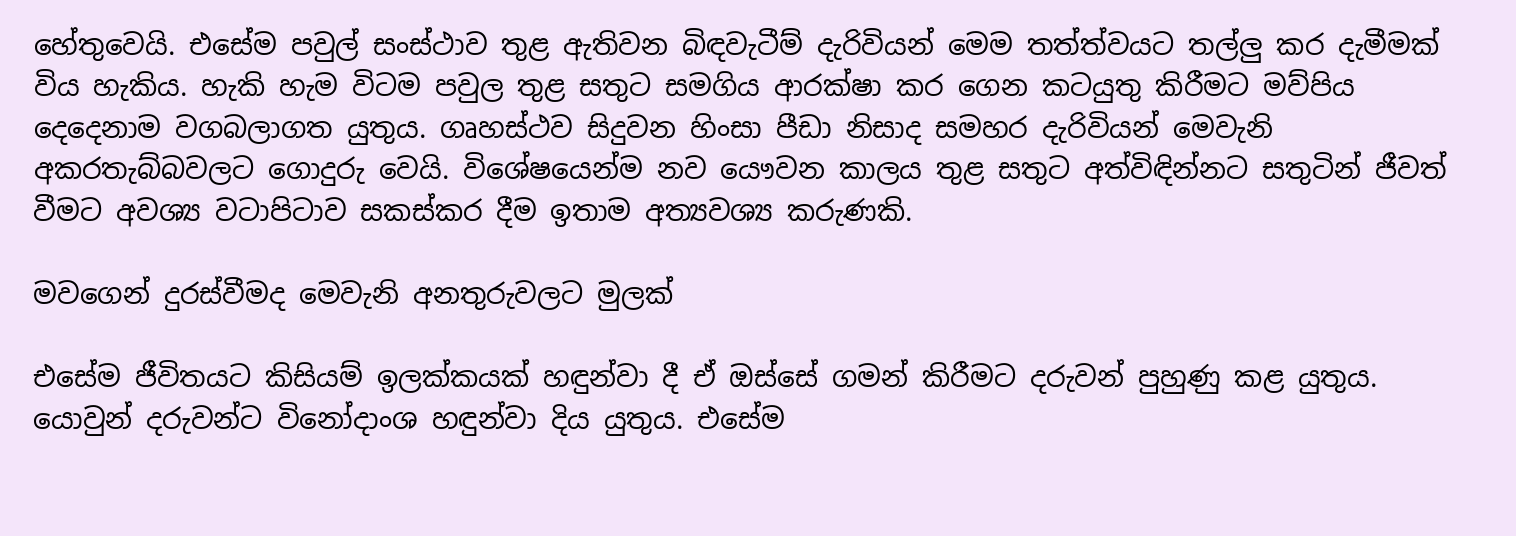හේතුවෙයි. එසේම පවුල් සංස්ථාව තුළ ඇතිවන බිඳවැටීම් දැරිවියන් මෙම තත්ත්වයට තල්ලු කර දැමීමක් විය හැකිය. හැකි හැම විටම පවුල තුළ සතුට සමගිය ආරක්ෂා කර ගෙන කටයුතු කිරීමට මව්පිය දෙදෙනාම වගබලාගත යුතුය. ගෘහස්ථව සිදුවන හිංසා පීඩා නිසාද සමහර දැරිවියන් මෙවැනි අකරතැබ්බවලට ගොදුරු වෙයි. විශේෂයෙන්ම නව යෞවන කාලය තුළ සතුට අත්විඳින්නට සතුටින් ජීවත් වීමට අවශ්‍ය වටාපිටාව සකස්කර දීම ඉතාම අත්‍යවශ්‍ය කරුණකි.

මවගෙන් දුරස්වීමද මෙවැනි අනතුරුවලට මුලක්

එසේම ජීවිතයට කිසියම් ඉලක්කයක් හඳුන්වා දී ඒ ඔස්සේ ගමන් කිරීමට දරුවන් පුහුණු කළ යුතුය. යොවුන් දරුවන්ට විනෝදාංශ හඳුන්වා දිය යුතුය. එසේම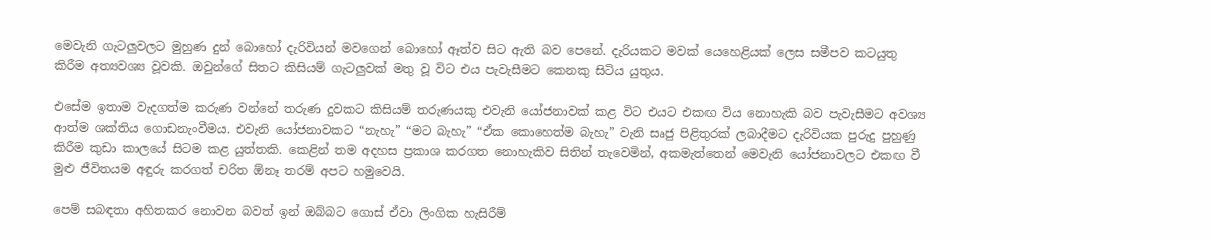මෙවැනි ගැටලුවලට මුහුණ දුන් බොහෝ දැරිවියන් මවගෙන් බොහෝ ඈත්ව සිට ඇති බව පෙනේ. දැරියකට මවක් යෙහෙළියක් ලෙස සමීපව කටයුතු කිරීම අත්‍යවශ්‍ය වූවකි. ඔවුන්ගේ සිතට කිසියම් ගැටලුවක් මතු වූ විට එය පැවැසීමට කෙනකු සිටිය යුතුය.

එසේම ඉතාම වැදගත්ම කරුණ වන්නේ තරුණ දුවකට කිසියම් තරුණයකු එවැනි යෝජනාවක් කළ විට එයට එකඟ විය නොහැකි බව පැවැසීමට අවශ්‍ය ආත්ම ශක්තිය ගොඩනැංවීමය. එවැනි යෝජනාවකට “නැහැ” “මට බැහැ” “ඒක කොහෙත්ම බැහැ” වැනි සෘජු පිළිතුරක් ලබාදීමට දැරිවියක පුරුදු පුහුණු කිරීම කුඩා කාලයේ සිටම කළ යුත්තකි. කෙළින් තම අදහස ප්‍රකාශ කරගත නොහැකිව සිතින් තැවෙමින්, අකමැත්තෙන් මෙවැනි යෝජනාවලට එකඟ වී මුළු ජීවිතයම අඳුරු කරගත් චරිත ඕනෑ තරම් අපට හමුවෙයි.

පෙම් සබඳතා අහිතකර නොවන බවත් ඉන් ඔබ්බට ගොස් ඒවා ලිංගික හැසිරීම්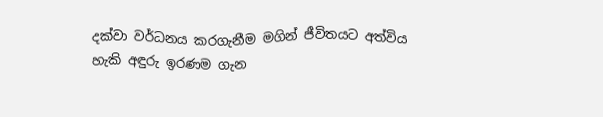දක්වා වර්ධනය කරගැනීම මගින් ජීවිතයට අත්විය හැකි අඳුරු ඉරණම ගැන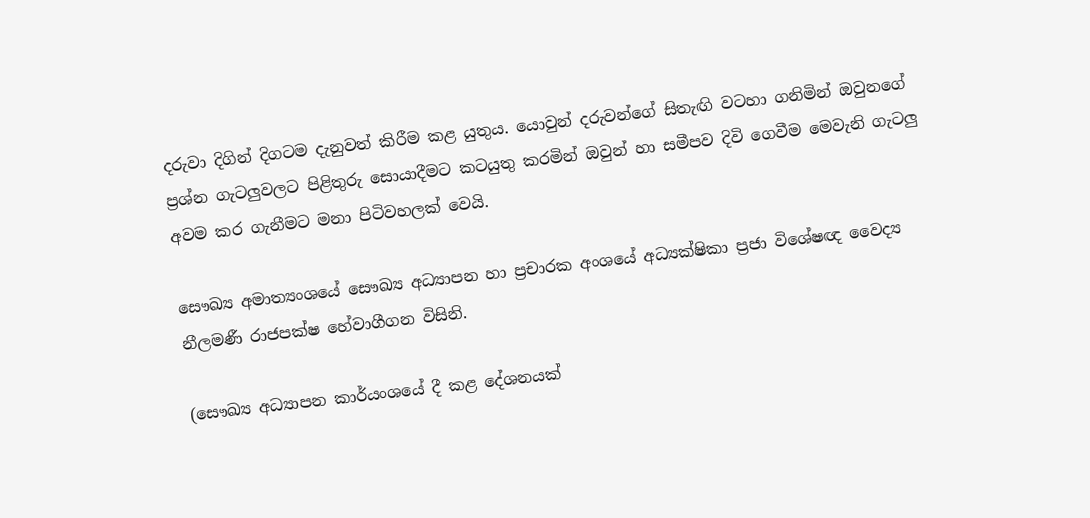දරුවා දිගින් දිගටම දැනුවත් කිරීම කළ යුතුය. යොවුන් දරුවන්ගේ සිතැඟි වටහා ගනිමින් ඔවුනගේ ප්‍රශ්න ගැටලුවලට පිළිතුරු සොයාදීමට කටයුතු කරමින් ඔවුන් හා සමීපව දිවි ගෙවීම මෙවැනි ගැටලු අවම කර ගැනීමට මනා පිටිවහලක් වෙයි.

සෞඛ්‍ය අමාත්‍යංශයේ සෞඛ්‍ය අධ්‍යාපන හා ප්‍රචාරක අංශයේ අධ්‍යක්ෂිකා ප්‍රජා විශේෂඥ වෛද්‍ය නීලමණී රාජපක්ෂ හේවාගීගන විසිනි.

(සෞඛ්‍ය අධ්‍යාපන කාර්යංශයේ දී කළ දේශනයක්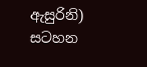ඇසුරිනි)
සටහන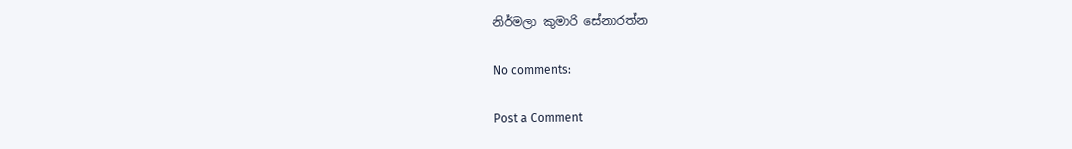නිර්මලා කුමාරි සේනාරත්න

No comments:

Post a Comment